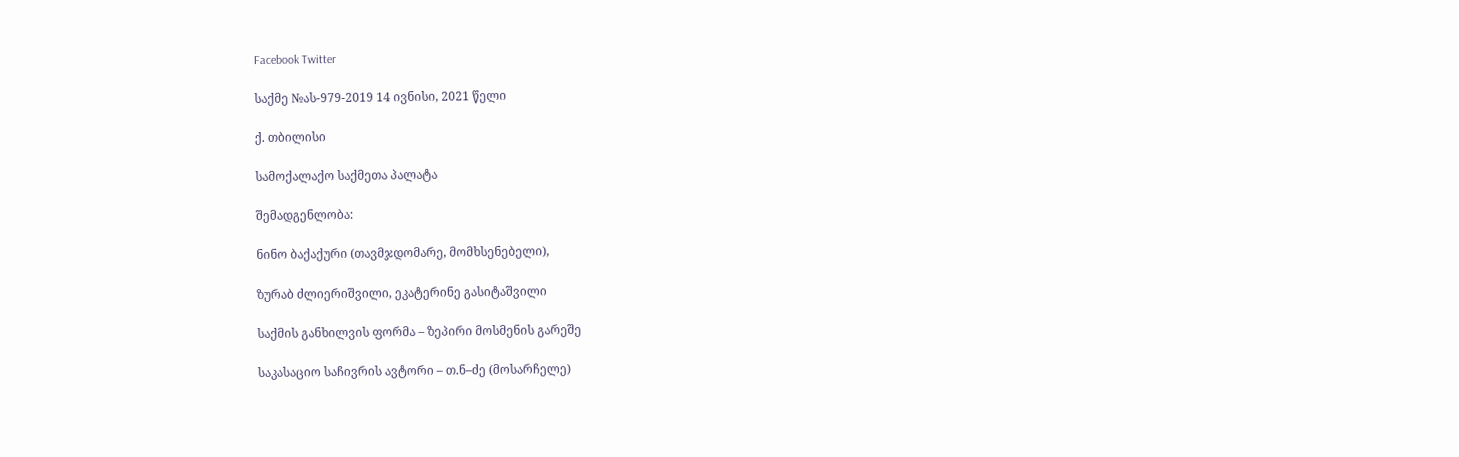Facebook Twitter

საქმე №ას-979-2019 14 ივნისი, 2021 წელი

ქ. თბილისი

სამოქალაქო საქმეთა პალატა

შემადგენლობა:

ნინო ბაქაქური (თავმჯდომარე, მომხსენებელი),

ზურაბ ძლიერიშვილი, ეკატერინე გასიტაშვილი

საქმის განხილვის ფორმა – ზეპირი მოსმენის გარეშე

საკასაციო საჩივრის ავტორი – თ.ნ–ძე (მოსარჩელე)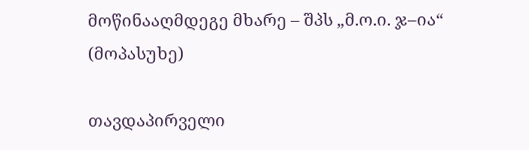მოწინააღმდეგე მხარე – შპს „მ.ო.ი. ჯ–ია“ (მოპასუხე)

თავდაპირველი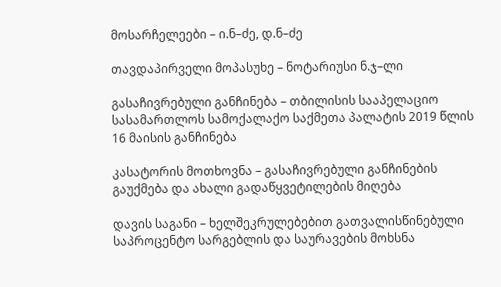მოსარჩელეები – ი.ნ–ძე, დ.ნ–ძე

თავდაპირველი მოპასუხე – ნოტარიუსი ნ.ჯ–ლი

გასაჩივრებული განჩინება – თბილისის სააპელაციო სასამართლოს სამოქალაქო საქმეთა პალატის 2019 წლის 16 მაისის განჩინება

კასატორის მოთხოვნა – გასაჩივრებული განჩინების გაუქმება და ახალი გადაწყვეტილების მიღება

დავის საგანი – ხელშეკრულებებით გათვალისწინებული საპროცენტო სარგებლის და საურავების მოხსნა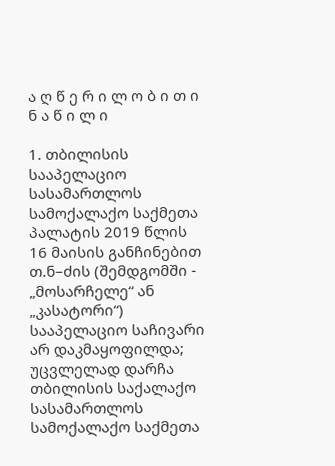ა ღ წ ე რ ი ლ ო ბ ი თ ი ნ ა წ ი ლ ი

1. თბილისის სააპელაციო სასამართლოს სამოქალაქო საქმეთა პალატის 2019 წლის 16 მაისის განჩინებით თ.ნ–ძის (შემდგომში - „მოსარჩელე“ ან „კასატორი“) სააპელაციო საჩივარი არ დაკმაყოფილდა; უცვლელად დარჩა თბილისის საქალაქო სასამართლოს სამოქალაქო საქმეთა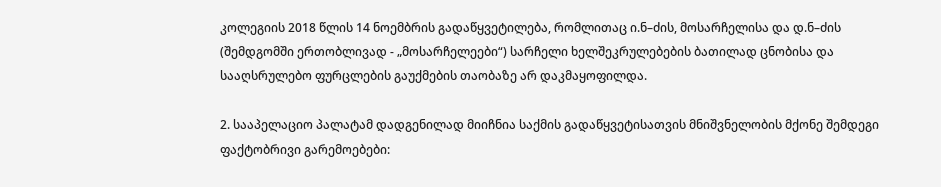კოლეგიის 2018 წლის 14 ნოემბრის გადაწყვეტილება, რომლითაც ი.ნ–ძის, მოსარჩელისა და დ.ნ–ძის (შემდგომში ერთობლივად - „მოსარჩელეები“) სარჩელი ხელშეკრულებების ბათილად ცნობისა და სააღსრულებო ფურცლების გაუქმების თაობაზე არ დაკმაყოფილდა.

2. სააპელაციო პალატამ დადგენილად მიიჩნია საქმის გადაწყვეტისათვის მნიშვნელობის მქონე შემდეგი ფაქტობრივი გარემოებები: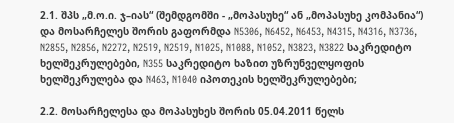2.1. შპს „მ.ო.ი. ჯ–იას“ (შემდგომში - „მოპასუხე“ ან „მოპასუხე კომპანია“) და მოსარჩელეს შორის გაფორმდა N5306, N6452, N6453, N4315, N4316, N3736, N2855, N2856, N2272, N2519, N2519, N1025, N1088, N1052, N3823, N3822 საკრედიტო ხელშეკრულებები, N355 საკრედიტო ხაზით უზრუნველყოფის ხელშეკრულება და N463, N1040 იპოთეკის ხელშეკრულებები;

2.2. მოსარჩელესა და მოპასუხეს შორის 05.04.2011 წელს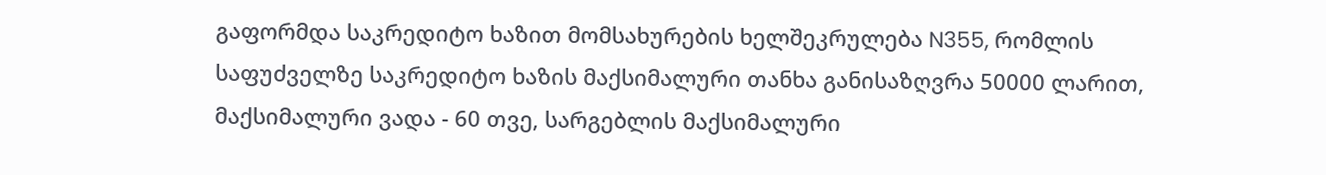გაფორმდა საკრედიტო ხაზით მომსახურების ხელშეკრულება N355, რომლის საფუძველზე საკრედიტო ხაზის მაქსიმალური თანხა განისაზღვრა 50000 ლარით, მაქსიმალური ვადა - 60 თვე, სარგებლის მაქსიმალური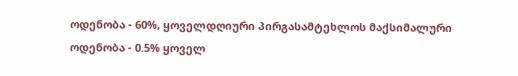ოდენობა - 60%, ყოველდღიური პირგასამტეხლოს მაქსიმალური ოდენობა - 0.5% ყოველ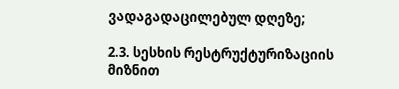ვადაგადაცილებულ დღეზე;

2.3. სესხის რესტრუქტურიზაციის მიზნით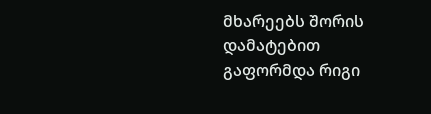მხარეებს შორის დამატებით გაფორმდა რიგი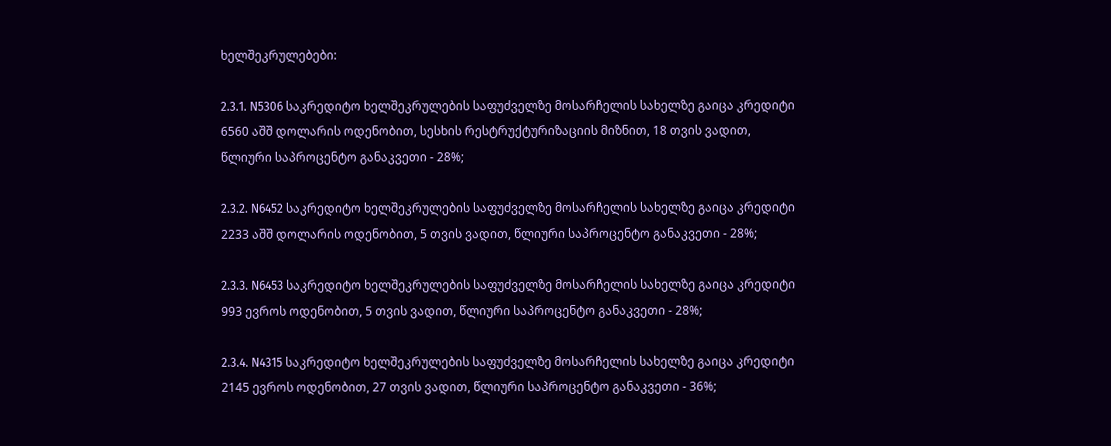ხელშეკრულებები:

2.3.1. N5306 საკრედიტო ხელშეკრულების საფუძველზე მოსარჩელის სახელზე გაიცა კრედიტი 6560 აშშ დოლარის ოდენობით, სესხის რესტრუქტურიზაციის მიზნით, 18 თვის ვადით, წლიური საპროცენტო განაკვეთი - 28%;

2.3.2. N6452 საკრედიტო ხელშეკრულების საფუძველზე მოსარჩელის სახელზე გაიცა კრედიტი 2233 აშშ დოლარის ოდენობით, 5 თვის ვადით, წლიური საპროცენტო განაკვეთი - 28%;

2.3.3. N6453 საკრედიტო ხელშეკრულების საფუძველზე მოსარჩელის სახელზე გაიცა კრედიტი 993 ევროს ოდენობით, 5 თვის ვადით, წლიური საპროცენტო განაკვეთი - 28%;

2.3.4. N4315 საკრედიტო ხელშეკრულების საფუძველზე მოსარჩელის სახელზე გაიცა კრედიტი 2145 ევროს ოდენობით, 27 თვის ვადით, წლიური საპროცენტო განაკვეთი - 36%;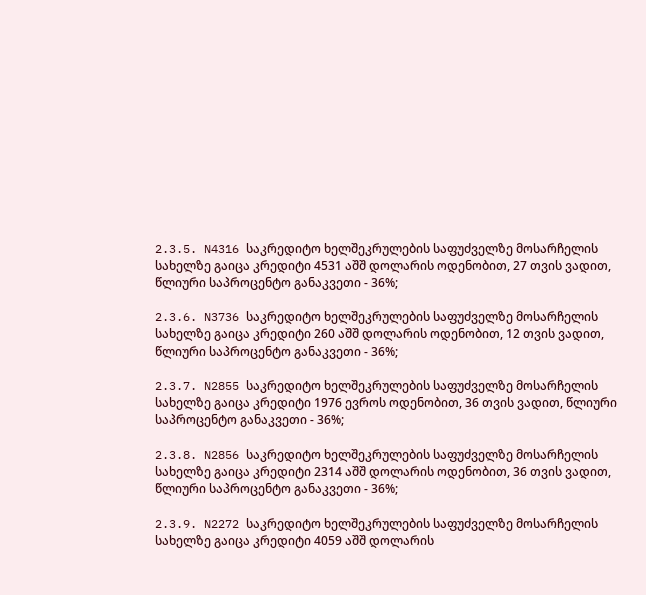2.3.5. N4316 საკრედიტო ხელშეკრულების საფუძველზე მოსარჩელის სახელზე გაიცა კრედიტი 4531 აშშ დოლარის ოდენობით, 27 თვის ვადით, წლიური საპროცენტო განაკვეთი - 36%;

2.3.6. N3736 საკრედიტო ხელშეკრულების საფუძველზე მოსარჩელის სახელზე გაიცა კრედიტი 260 აშშ დოლარის ოდენობით, 12 თვის ვადით, წლიური საპროცენტო განაკვეთი - 36%;

2.3.7. N2855 საკრედიტო ხელშეკრულების საფუძველზე მოსარჩელის სახელზე გაიცა კრედიტი 1976 ევროს ოდენობით, 36 თვის ვადით, წლიური საპროცენტო განაკვეთი - 36%;

2.3.8. N2856 საკრედიტო ხელშეკრულების საფუძველზე მოსარჩელის სახელზე გაიცა კრედიტი 2314 აშშ დოლარის ოდენობით, 36 თვის ვადით, წლიური საპროცენტო განაკვეთი - 36%;

2.3.9. N2272 საკრედიტო ხელშეკრულების საფუძველზე მოსარჩელის სახელზე გაიცა კრედიტი 4059 აშშ დოლარის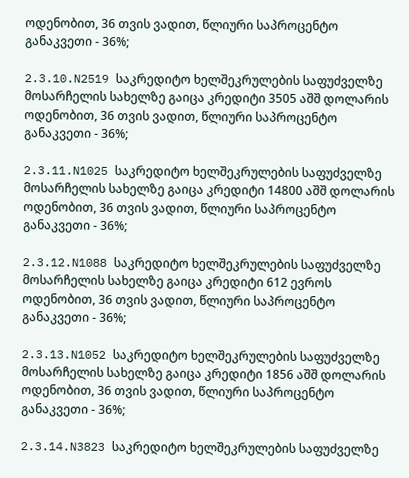ოდენობით, 36 თვის ვადით, წლიური საპროცენტო განაკვეთი - 36%;

2.3.10.N2519 საკრედიტო ხელშეკრულების საფუძველზე მოსარჩელის სახელზე გაიცა კრედიტი 3505 აშშ დოლარის ოდენობით, 36 თვის ვადით, წლიური საპროცენტო განაკვეთი - 36%;

2.3.11.N1025 საკრედიტო ხელშეკრულების საფუძველზე მოსარჩელის სახელზე გაიცა კრედიტი 14800 აშშ დოლარის ოდენობით, 36 თვის ვადით, წლიური საპროცენტო განაკვეთი - 36%;

2.3.12.N1088 საკრედიტო ხელშეკრულების საფუძველზე მოსარჩელის სახელზე გაიცა კრედიტი 612 ევროს ოდენობით, 36 თვის ვადით, წლიური საპროცენტო განაკვეთი - 36%;

2.3.13.N1052 საკრედიტო ხელშეკრულების საფუძველზე მოსარჩელის სახელზე გაიცა კრედიტი 1856 აშშ დოლარის ოდენობით, 36 თვის ვადით, წლიური საპროცენტო განაკვეთი - 36%;

2.3.14.N3823 საკრედიტო ხელშეკრულების საფუძველზე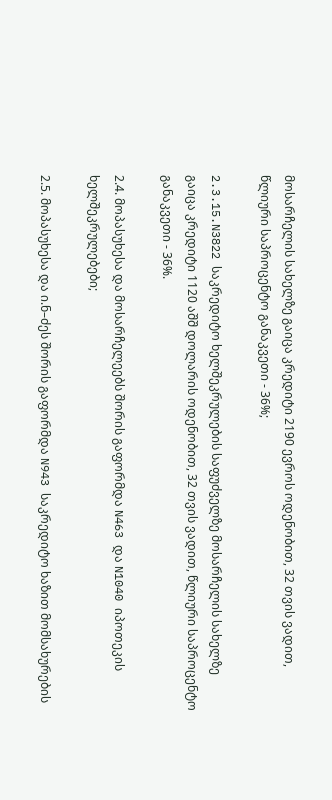მოსარჩელის სახელზე გაიცა კრედიტი 2190 ევროს ოდენობით, 32 თვის ვადით, წლიური საპროცენტო განაკვეთი - 36%;

2.3.15.N3822 საკრედიტო ხელშეკრულების საფუძველზე მოსარჩელის სახელზე გაიცა კრედიტი 1120 აშშ დოლარის ოდენობით, 32 თვის ვადით, წლიური საპროცენტო განაკვეთი - 36%.

2.4. მოპასუხესა და მოსარჩელეებს შორის გაფორმდა N463 და N1040 იპოთეკის ხელშეკრულებები;

2.5. მოპასუხესა და ი.ნ–ძეს შორის გაფორმდა N943 საკრედიტო ხაზით მომსახურების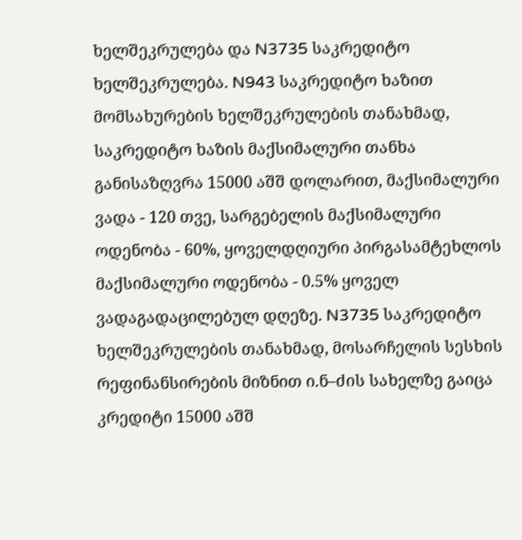ხელშეკრულება და N3735 საკრედიტო ხელშეკრულება. N943 საკრედიტო ხაზით მომსახურების ხელშეკრულების თანახმად, საკრედიტო ხაზის მაქსიმალური თანხა განისაზღვრა 15000 აშშ დოლარით, მაქსიმალური ვადა - 120 თვე, სარგებელის მაქსიმალური ოდენობა - 60%, ყოველდღიური პირგასამტეხლოს მაქსიმალური ოდენობა - 0.5% ყოველ ვადაგადაცილებულ დღეზე. N3735 საკრედიტო ხელშეკრულების თანახმად, მოსარჩელის სესხის რეფინანსირების მიზნით ი.ნ–ძის სახელზე გაიცა კრედიტი 15000 აშშ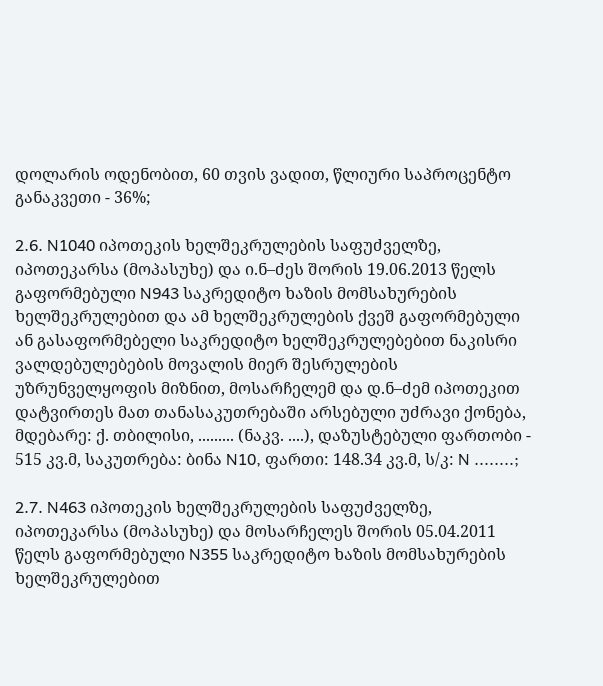დოლარის ოდენობით, 60 თვის ვადით, წლიური საპროცენტო განაკვეთი - 36%;

2.6. N1040 იპოთეკის ხელშეკრულების საფუძველზე, იპოთეკარსა (მოპასუხე) და ი.ნ–ძეს შორის 19.06.2013 წელს გაფორმებული N943 საკრედიტო ხაზის მომსახურების ხელშეკრულებით და ამ ხელშეკრულების ქვეშ გაფორმებული ან გასაფორმებელი საკრედიტო ხელშეკრულებებით ნაკისრი ვალდებულებების მოვალის მიერ შესრულების უზრუნველყოფის მიზნით, მოსარჩელემ და დ.ნ–ძემ იპოთეკით დატვირთეს მათ თანასაკუთრებაში არსებული უძრავი ქონება, მდებარე: ქ. თბილისი, ......... (ნაკვ. ....), დაზუსტებული ფართობი - 515 კვ.მ, საკუთრება: ბინა N10, ფართი: 148.34 კვ.მ, ს/კ: N ........;

2.7. N463 იპოთეკის ხელშეკრულების საფუძველზე, იპოთეკარსა (მოპასუხე) და მოსარჩელეს შორის 05.04.2011 წელს გაფორმებული N355 საკრედიტო ხაზის მომსახურების ხელშეკრულებით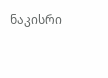ნაკისრი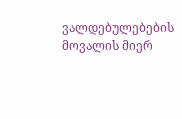ვალდებულებების მოვალის მიერ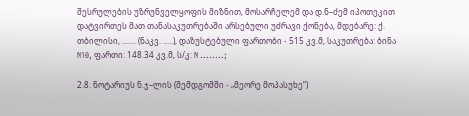შესრულების უზრუნველყოფის მიზნით, მოსარჩელემ და დ.ნ–ძემ იპოთეკით დატვირთეს მათ თანასაკუთრებაში არსებული უძრავი ქონება, მდებარე: ქ. თბილისი, ....... (ნაკვ. .....), დაზუსტებული ფართობი - 515 კვ.მ, საკუთრება: ბინა N10, ფართი: 148.34 კვ.მ, ს/კ: N ........;

2.8. ნოტარიუს ნ.ჯ–ლის (შემდგომში - „მეორე მოპასუხე“)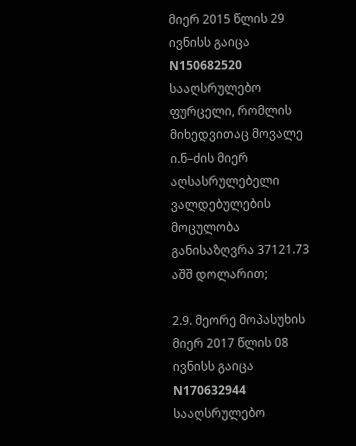მიერ 2015 წლის 29 ივნისს გაიცა N150682520 სააღსრულებო ფურცელი, რომლის მიხედვითაც მოვალე ი.ნ–ძის მიერ აღსასრულებელი ვალდებულების მოცულობა განისაზღვრა 37121.73 აშშ დოლარით;

2.9. მეორე მოპასუხის მიერ 2017 წლის 08 ივნისს გაიცა N170632944 სააღსრულებო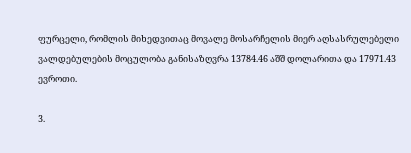ფურცელი, რომლის მიხედვითაც მოვალე მოსარჩელის მიერ აღსასრულებელი ვალდებულების მოცულობა განისაზღვრა 13784.46 აშშ დოლარითა და 17971.43 ევროთი.

3.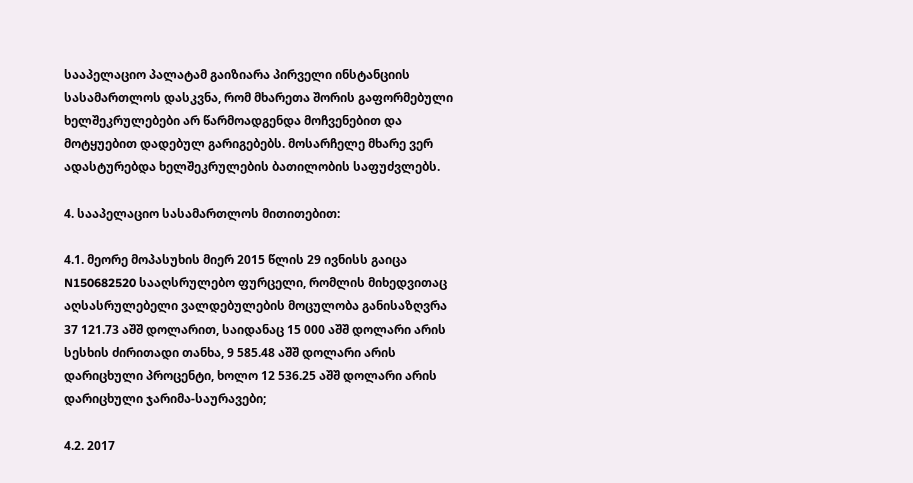სააპელაციო პალატამ გაიზიარა პირველი ინსტანციის სასამართლოს დასკვნა, რომ მხარეთა შორის გაფორმებული ხელშეკრულებები არ წარმოადგენდა მოჩვენებით და მოტყუებით დადებულ გარიგებებს. მოსარჩელე მხარე ვერ ადასტურებდა ხელშეკრულების ბათილობის საფუძვლებს.

4. სააპელაციო სასამართლოს მითითებით:

4.1. მეორე მოპასუხის მიერ 2015 წლის 29 ივნისს გაიცა N150682520 სააღსრულებო ფურცელი, რომლის მიხედვითაც აღსასრულებელი ვალდებულების მოცულობა განისაზღვრა 37 121.73 აშშ დოლარით, საიდანაც 15 000 აშშ დოლარი არის სესხის ძირითადი თანხა, 9 585.48 აშშ დოლარი არის დარიცხული პროცენტი, ხოლო 12 536.25 აშშ დოლარი არის დარიცხული ჯარიმა-საურავები;

4.2. 2017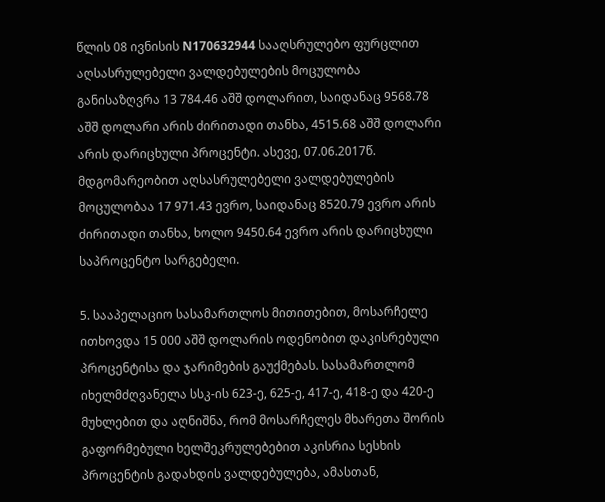წლის 08 ივნისის N170632944 სააღსრულებო ფურცლით აღსასრულებელი ვალდებულების მოცულობა განისაზღვრა 13 784.46 აშშ დოლარით, საიდანაც 9568.78 აშშ დოლარი არის ძირითადი თანხა, 4515.68 აშშ დოლარი არის დარიცხული პროცენტი. ასევე, 07.06.2017წ. მდგომარეობით აღსასრულებელი ვალდებულების მოცულობაა 17 971.43 ევრო, საიდანაც 8520.79 ევრო არის ძირითადი თანხა, ხოლო 9450.64 ევრო არის დარიცხული საპროცენტო სარგებელი.

5. სააპელაციო სასამართლოს მითითებით, მოსარჩელე ითხოვდა 15 000 აშშ დოლარის ოდენობით დაკისრებული პროცენტისა და ჯარიმების გაუქმებას. სასამართლომ იხელმძღვანელა სსკ-ის 623-ე, 625-ე, 417-ე, 418-ე და 420-ე მუხლებით და აღნიშნა, რომ მოსარჩელეს მხარეთა შორის გაფორმებული ხელშეკრულებებით აკისრია სესხის პროცენტის გადახდის ვალდებულება, ამასთან,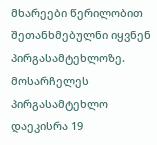მხარეები წერილობით შეთანხმებულნი იყვნენ პირგასამტეხლოზე. მოსარჩელეს პირგასამტეხლო დაეკისრა 19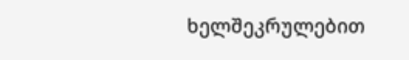ხელშეკრულებით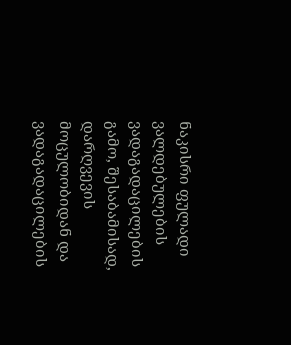ნაკისრი ფულადი ვალდებულების ვადაგადაცილების გამო, შესაბამისად, დარღვევის მოცულობიდან და ვადაგადაცილების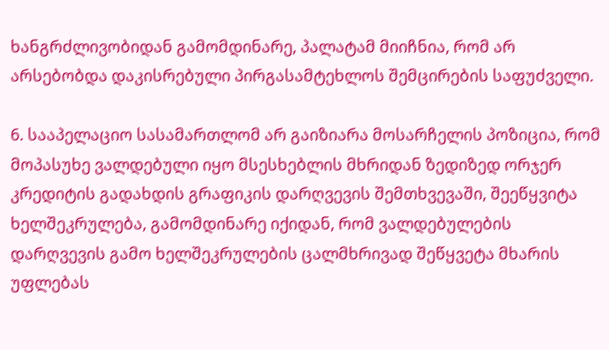ხანგრძლივობიდან გამომდინარე, პალატამ მიიჩნია, რომ არ არსებობდა დაკისრებული პირგასამტეხლოს შემცირების საფუძველი.

6. სააპელაციო სასამართლომ არ გაიზიარა მოსარჩელის პოზიცია, რომ მოპასუხე ვალდებული იყო მსესხებლის მხრიდან ზედიზედ ორჯერ კრედიტის გადახდის გრაფიკის დარღვევის შემთხვევაში, შეეწყვიტა ხელშეკრულება, გამომდინარე იქიდან, რომ ვალდებულების დარღვევის გამო ხელშეკრულების ცალმხრივად შეწყვეტა მხარის უფლებას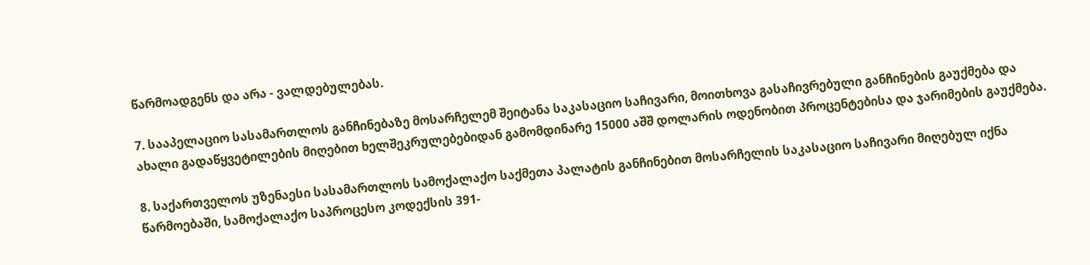წარმოადგენს და არა - ვალდებულებას.

7. სააპელაციო სასამართლოს განჩინებაზე მოსარჩელემ შეიტანა საკასაციო საჩივარი, მოითხოვა გასაჩივრებული განჩინების გაუქმება და ახალი გადაწყვეტილების მიღებით ხელშეკრულებებიდან გამომდინარე 15000 აშშ დოლარის ოდენობით პროცენტებისა და ჯარიმების გაუქმება.

8. საქართველოს უზენაესი სასამართლოს სამოქალაქო საქმეთა პალატის განჩინებით მოსარჩელის საკასაციო საჩივარი მიღებულ იქნა წარმოებაში, სამოქალაქო საპროცესო კოდექსის 391-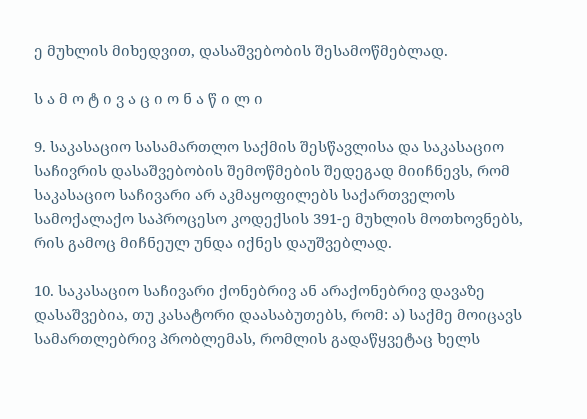ე მუხლის მიხედვით, დასაშვებობის შესამოწმებლად.

ს ა მ ო ტ ი ვ ა ც ი ო ნ ა წ ი ლ ი

9. საკასაციო სასამართლო საქმის შესწავლისა და საკასაციო საჩივრის დასაშვებობის შემოწმების შედეგად მიიჩნევს, რომ საკასაციო საჩივარი არ აკმაყოფილებს საქართველოს სამოქალაქო საპროცესო კოდექსის 391-ე მუხლის მოთხოვნებს, რის გამოც მიჩნეულ უნდა იქნეს დაუშვებლად.

10. საკასაციო საჩივარი ქონებრივ ან არაქონებრივ დავაზე დასაშვებია, თუ კასატორი დაასაბუთებს, რომ: ა) საქმე მოიცავს სამართლებრივ პრობლემას, რომლის გადაწყვეტაც ხელს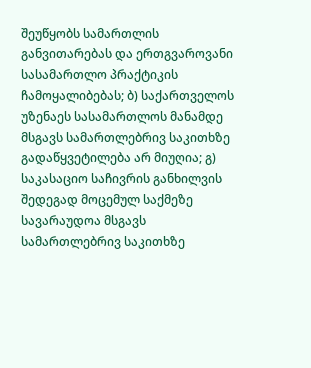შეუწყობს სამართლის განვითარებას და ერთგვაროვანი სასამართლო პრაქტიკის ჩამოყალიბებას; ბ) საქართველოს უზენაეს სასამართლოს მანამდე მსგავს სამართლებრივ საკითხზე გადაწყვეტილება არ მიუღია; გ) საკასაციო საჩივრის განხილვის შედეგად მოცემულ საქმეზე სავარაუდოა მსგავს სამართლებრივ საკითხზე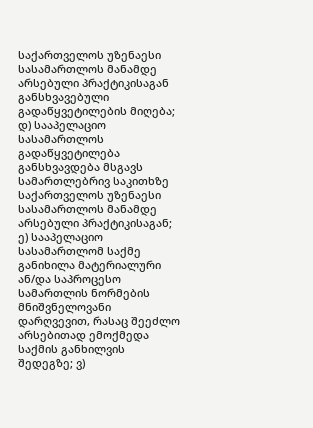საქართველოს უზენაესი სასამართლოს მანამდე არსებული პრაქტიკისაგან განსხვავებული გადაწყვეტილების მიღება; დ) სააპელაციო სასამართლოს გადაწყვეტილება განსხვავდება მსგავს სამართლებრივ საკითხზე საქართველოს უზენაესი სასამართლოს მანამდე არსებული პრაქტიკისაგან; ე) სააპელაციო სასამართლომ საქმე განიხილა მატერიალური ან/და საპროცესო სამართლის ნორმების მნიშვნელოვანი დარღვევით, რასაც შეეძლო არსებითად ემოქმედა საქმის განხილვის შედეგზე; ვ)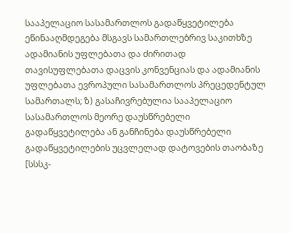სააპელაციო სასამართლოს გადაწყვეტილება ეწინააღმდეგება მსგავს სამართლებრივ საკითხზე ადამიანის უფლებათა და ძირითად თავისუფლებათა დაცვის კონვენციას და ადამიანის უფლებათა ევროპული სასამართლოს პრეცედენტულ სამართალს; ზ) გასაჩივრებულია სააპელაციო სასამართლოს მეორე დაუსწრებელი გადაწყვეტილება ან განჩინება დაუსწრებელი გადაწყვეტილების უცვლელად დატოვების თაობაზე [სსსკ-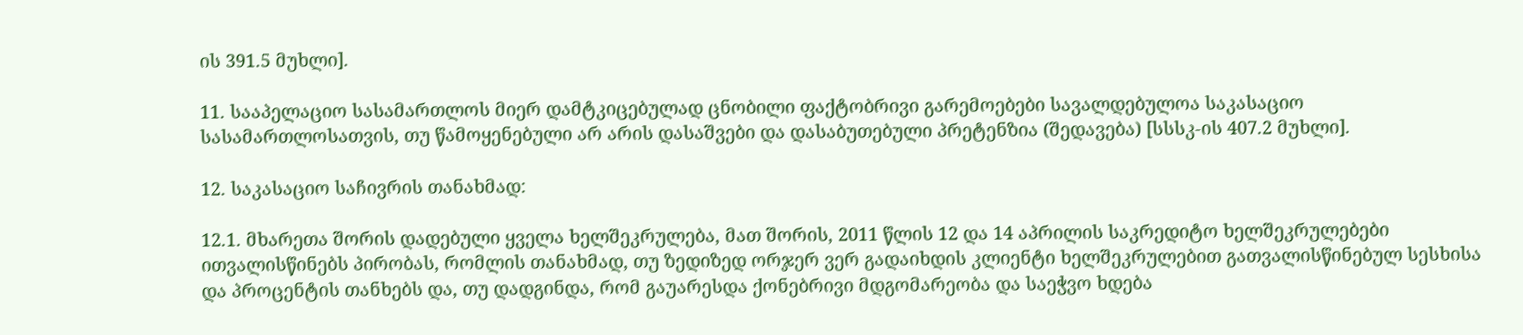ის 391.5 მუხლი].

11. სააპელაციო სასამართლოს მიერ დამტკიცებულად ცნობილი ფაქტობრივი გარემოებები სავალდებულოა საკასაციო სასამართლოსათვის, თუ წამოყენებული არ არის დასაშვები და დასაბუთებული პრეტენზია (შედავება) [სსსკ-ის 407.2 მუხლი].

12. საკასაციო საჩივრის თანახმად:

12.1. მხარეთა შორის დადებული ყველა ხელშეკრულება, მათ შორის, 2011 წლის 12 და 14 აპრილის საკრედიტო ხელშეკრულებები ითვალისწინებს პირობას, რომლის თანახმად, თუ ზედიზედ ორჯერ ვერ გადაიხდის კლიენტი ხელშეკრულებით გათვალისწინებულ სესხისა და პროცენტის თანხებს და, თუ დადგინდა, რომ გაუარესდა ქონებრივი მდგომარეობა და საეჭვო ხდება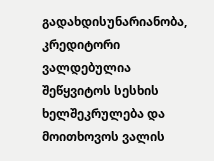გადახდისუნარიანობა, კრედიტორი ვალდებულია შეწყვიტოს სესხის ხელშეკრულება და მოითხოვოს ვალის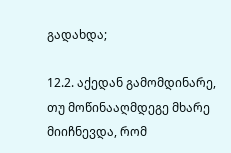გადახდა;

12.2. აქედან გამომდინარე, თუ მოწინააღმდეგე მხარე მიიჩნევდა, რომ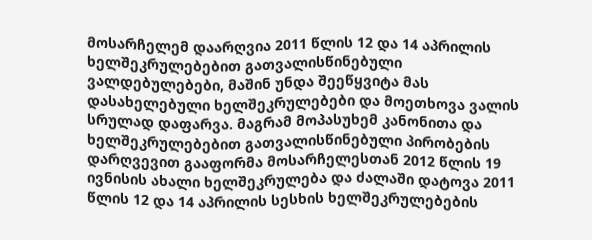მოსარჩელემ დაარღვია 2011 წლის 12 და 14 აპრილის ხელშეკრულებებით გათვალისწინებული ვალდებულებები, მაშინ უნდა შეეწყვიტა მას დასახელებული ხელშეკრულებები და მოეთხოვა ვალის სრულად დაფარვა. მაგრამ მოპასუხემ კანონითა და ხელშეკრულებებით გათვალისწინებული პირობების დარღვევით გააფორმა მოსარჩელესთან 2012 წლის 19 ივნისის ახალი ხელშეკრულება და ძალაში დატოვა 2011 წლის 12 და 14 აპრილის სესხის ხელშეკრულებების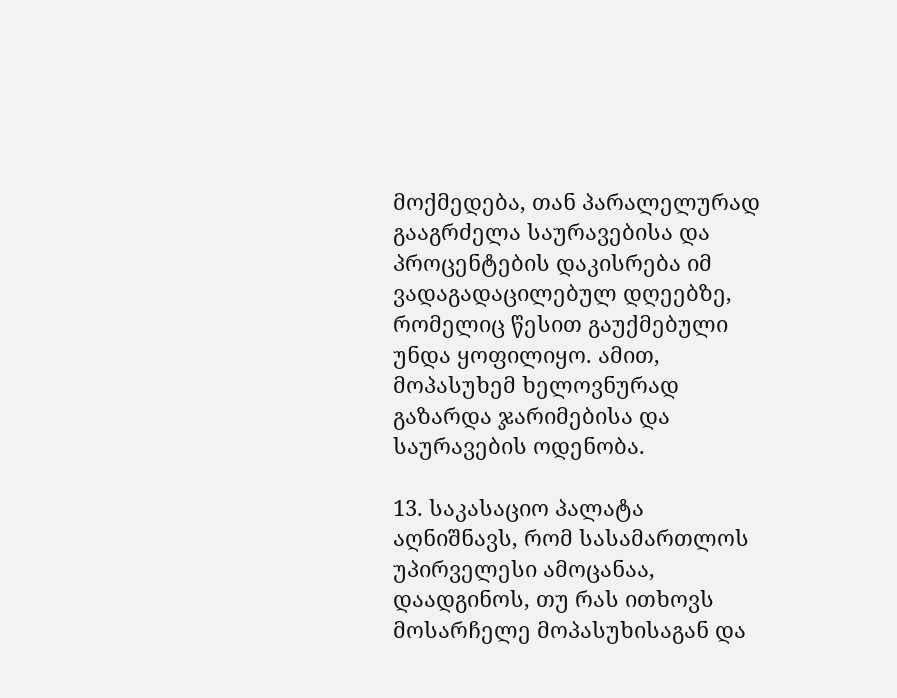მოქმედება, თან პარალელურად გააგრძელა საურავებისა და პროცენტების დაკისრება იმ ვადაგადაცილებულ დღეებზე, რომელიც წესით გაუქმებული უნდა ყოფილიყო. ამით, მოპასუხემ ხელოვნურად გაზარდა ჯარიმებისა და საურავების ოდენობა.

13. საკასაციო პალატა აღნიშნავს, რომ სასამართლოს უპირველესი ამოცანაა, დაადგინოს, თუ რას ითხოვს მოსარჩელე მოპასუხისაგან და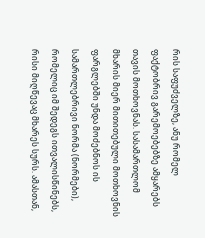რის საფუძველზე, ანუ რომელ ფაქტობრივ გარემოებებზე ამყარებს თავის მოთხოვნას. სასამართლომ მხარის მიერ მითითებული მოთხოვნის ფარგლებში უნდა მოძებნოს ის სამართლებრივი ნორმა (ნორმები), რომელიც იმ შედეგს ითვალისწინებს, რისი მიღწევაც მხარეს სურს. ამასთან,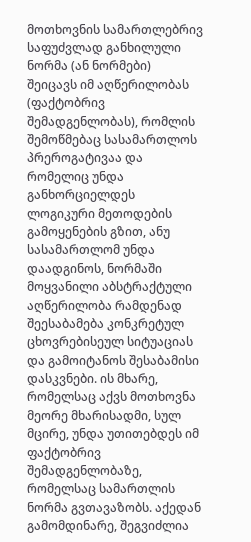მოთხოვნის სამართლებრივ საფუძვლად განხილული ნორმა (ან ნორმები) შეიცავს იმ აღწერილობას (ფაქტობრივ შემადგენლობას), რომლის შემოწმებაც სასამართლოს პრეროგატივაა და რომელიც უნდა განხორციელდეს ლოგიკური მეთოდების გამოყენების გზით, ანუ სასამართლომ უნდა დაადგინოს, ნორმაში მოყვანილი აბსტრაქტული აღწერილობა რამდენად შეესაბამება კონკრეტულ ცხოვრებისეულ სიტუაციას და გამოიტანოს შესაბამისი დასკვნები. ის მხარე, რომელსაც აქვს მოთხოვნა მეორე მხარისადმი, სულ მცირე, უნდა უთითებდეს იმ ფაქტობრივ შემადგენლობაზე, რომელსაც სამართლის ნორმა გვთავაზობს. აქედან გამომდინარე, შეგვიძლია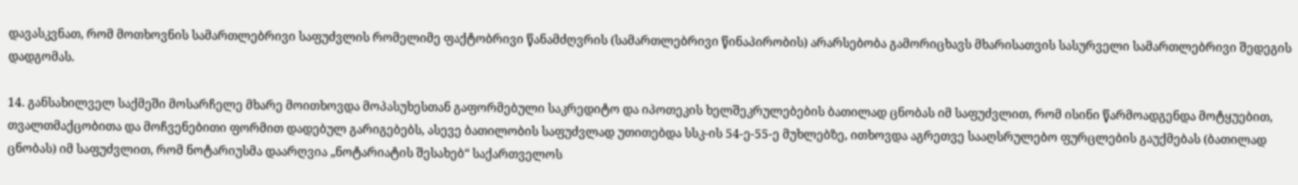დავასკვნათ, რომ მოთხოვნის სამართლებრივი საფუძვლის რომელიმე ფაქტობრივი წანამძღვრის (სამართლებრივი წინაპირობის) არარსებობა გამორიცხავს მხარისათვის სასურველი სამართლებრივი შედეგის დადგომას.

14. განსახილველ საქმეში მოსარჩელე მხარე მოითხოვდა მოპასუხესთან გაფორმებული საკრედიტო და იპოთეკის ხელშეკრულებების ბათილად ცნობას იმ საფუძვლით, რომ ისინი წარმოადგენდა მოტყუებით, თვალთმაქცობითა და მოჩვენებითი ფორმით დადებულ გარიგებებს, ასევე ბათილობის საფუძვლად უთითებდა სსკ-ის 54-ე-55-ე მუხლებზე, ითხოვდა აგრეთვე სააღსრულებო ფურცლების გაუქმებას (ბათილად ცნობას) იმ საფუძვლით, რომ ნოტარიუსმა დაარღვია „ნოტარიატის შესახებ“ საქართველოს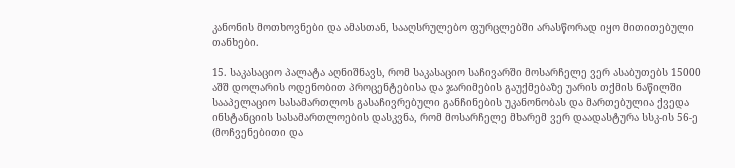კანონის მოთხოვნები და ამასთან, სააღსრულებო ფურცლებში არასწორად იყო მითითებული თანხები.

15. საკასაციო პალატა აღნიშნავს, რომ საკასაციო საჩივარში მოსარჩელე ვერ ასაბუთებს 15000 აშშ დოლარის ოდენობით პროცენტებისა და ჯარიმების გაუქმებაზე უარის თქმის ნაწილში სააპელაციო სასამართლოს გასაჩივრებული განჩინების უკანონობას და მართებულია ქვედა ინსტანციის სასამართლოების დასკვნა, რომ მოსარჩელე მხარემ ვერ დაადასტურა სსკ-ის 56-ე (მოჩვენებითი და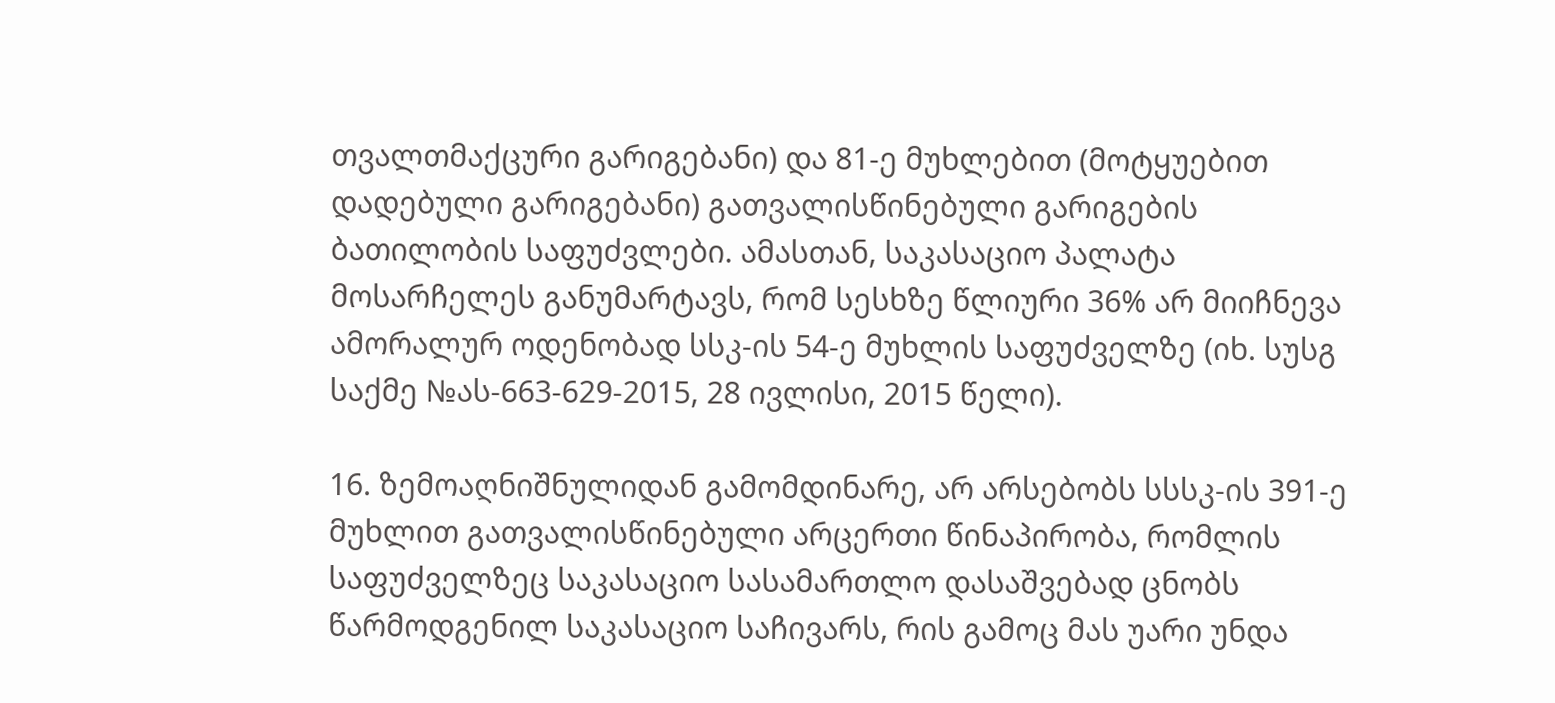თვალთმაქცური გარიგებანი) და 81-ე მუხლებით (მოტყუებით დადებული გარიგებანი) გათვალისწინებული გარიგების ბათილობის საფუძვლები. ამასთან, საკასაციო პალატა მოსარჩელეს განუმარტავს, რომ სესხზე წლიური 36% არ მიიჩნევა ამორალურ ოდენობად სსკ-ის 54-ე მუხლის საფუძველზე (იხ. სუსგ საქმე №ას-663-629-2015, 28 ივლისი, 2015 წელი).

16. ზემოაღნიშნულიდან გამომდინარე, არ არსებობს სსსკ-ის 391-ე მუხლით გათვალისწინებული არცერთი წინაპირობა, რომლის საფუძველზეც საკასაციო სასამართლო დასაშვებად ცნობს წარმოდგენილ საკასაციო საჩივარს, რის გამოც მას უარი უნდა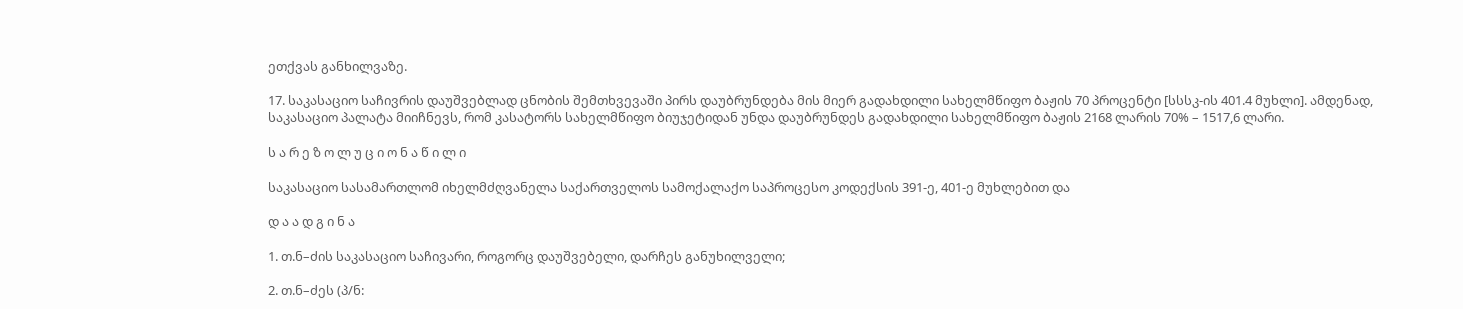ეთქვას განხილვაზე.

17. საკასაციო საჩივრის დაუშვებლად ცნობის შემთხვევაში პირს დაუბრუნდება მის მიერ გადახდილი სახელმწიფო ბაჟის 70 პროცენტი [სსსკ-ის 401.4 მუხლი]. ამდენად, საკასაციო პალატა მიიჩნევს, რომ კასატორს სახელმწიფო ბიუჯეტიდან უნდა დაუბრუნდეს გადახდილი სახელმწიფო ბაჟის 2168 ლარის 70% – 1517,6 ლარი.

ს ა რ ე ზ ო ლ უ ც ი ო ნ ა წ ი ლ ი

საკასაციო სასამართლომ იხელმძღვანელა საქართველოს სამოქალაქო საპროცესო კოდექსის 391-ე, 401-ე მუხლებით და

დ ა ა დ გ ი ნ ა

1. თ.ნ–ძის საკასაციო საჩივარი, როგორც დაუშვებელი, დარჩეს განუხილველი;

2. თ.ნ–ძეს (პ/ნ: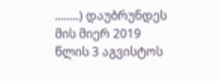........) დაუბრუნდეს მის მიერ 2019 წლის 3 აგვისტოს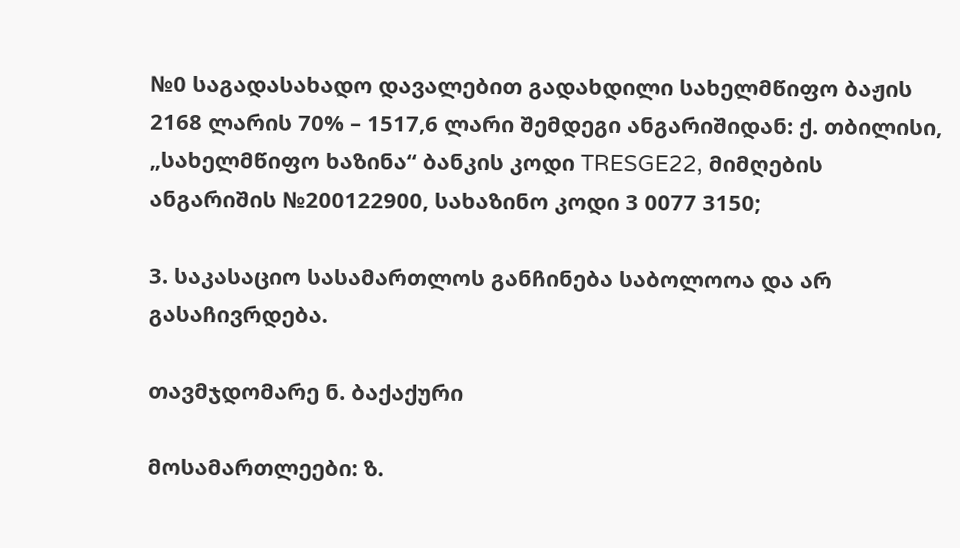№0 საგადასახადო დავალებით გადახდილი სახელმწიფო ბაჟის 2168 ლარის 70% – 1517,6 ლარი შემდეგი ანგარიშიდან: ქ. თბილისი, „სახელმწიფო ხაზინა“ ბანკის კოდი TRESGE22, მიმღების ანგარიშის №200122900, სახაზინო კოდი 3 0077 3150;

3. საკასაციო სასამართლოს განჩინება საბოლოოა და არ გასაჩივრდება.

თავმჯდომარე ნ. ბაქაქური

მოსამართლეები: ზ.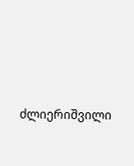ძლიერიშვილი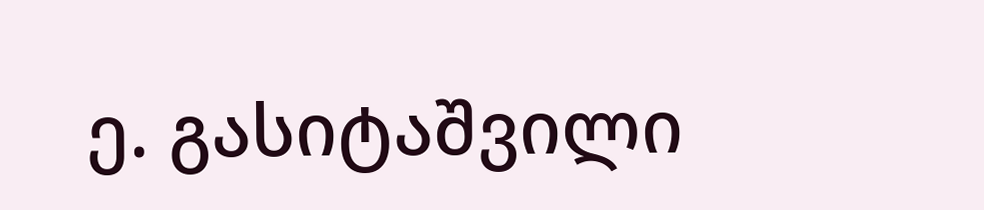ე. გასიტაშვილი